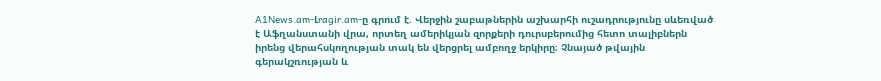A1News.am-Լragir.am-ը գրում է. Վերջին շաբաթներին աշխարհի ուշադրությունը սևեռված է Աֆղանստանի վրա, որտեղ ամերիկյան զորքերի դուրսբերումից հետո տալիբներն իրենց վերահսկողության տակ են վերցրել ամբողջ երկիրը։ Չնայած թվային գերակշռության և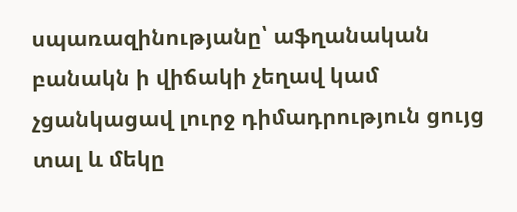սպառազինությանը՝ աֆղանական բանակն ի վիճակի չեղավ կամ չցանկացավ լուրջ դիմադրություն ցույց տալ և մեկը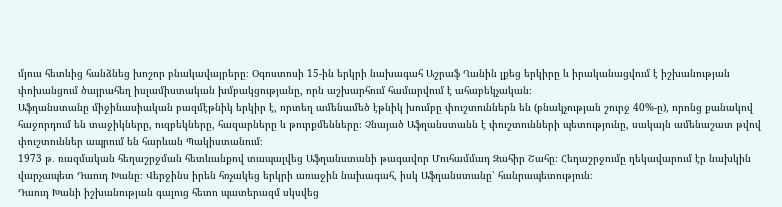մյուս հետևից հանձնեց խոշոր բնակավայրերը։ Օգոստոսի 15-ին երկրի նախագահ Աշրաֆ Ղանին լքեց երկիրը և իրականացվում է իշխանության փոխանցում ծայրահեղ իսլամիստական խմբակցությանը, որն աշխարհում համարվում է ահաբեկչական։
Աֆղանստանը միջինասիական բազմէթնիկ երկիր է, որտեղ ամենամեծ էթնիկ խումբը փուշտուններն են (բնակչության շուրջ 40%-ը), որոնց քանակով հաջորդում են տաջիկները, ուզբեկները, հազարները և թուրքմենները։ Չնայած Աֆղանստանն է փուշտունների պետությունը, սակայն ամենաշատ թվով փուշտուններ ապրում են հարևան Պակիստանում։
1973 թ․ ռազմական հեղաշրջման հետևանքով տապալվեց Աֆղանստանի թագավոր Մուհամմադ Զահիր Շահը։ Հեղաշրջումը ղեկավարում էր նախկին վարչապետ Դաուդ Խանը։ Վերջինս իրեն հռչակեց երկրի առաջին նախագահ, իսկ Աֆղանստանը՝ հանրապետություն։
Դաուդ Խանի իշխանության գալուց հետո պատերազմ սկսվեց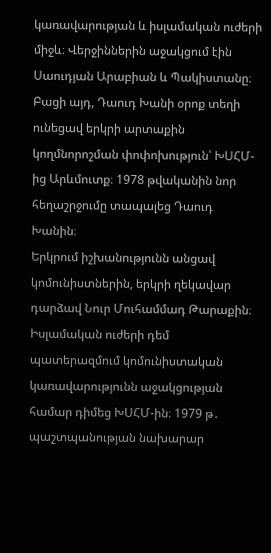կառավարության և իսլամական ուժերի միջև։ Վերջիններին աջակցում էին Սաուդյան Արաբիան և Պակիստանը։ Բացի այդ, Դաուդ Խանի օրոք տեղի ունեցավ երկրի արտաքին կողմնորոշման փոփոխություն՝ ԽՍՀՄ-ից Արևմուտք։ 1978 թվականին նոր հեղաշրջումը տապալեց Դաուդ Խանին։
Երկրում իշխանությունն անցավ կոմունիստներին, երկրի ղեկավար դարձավ Նուր Մուհամմադ Թարաքին։ Իսլամական ուժերի դեմ պատերազմում կոմունիստական կառավարությունն աջակցության համար դիմեց ԽՍՀՄ-ին։ 1979 թ․ պաշտպանության նախարար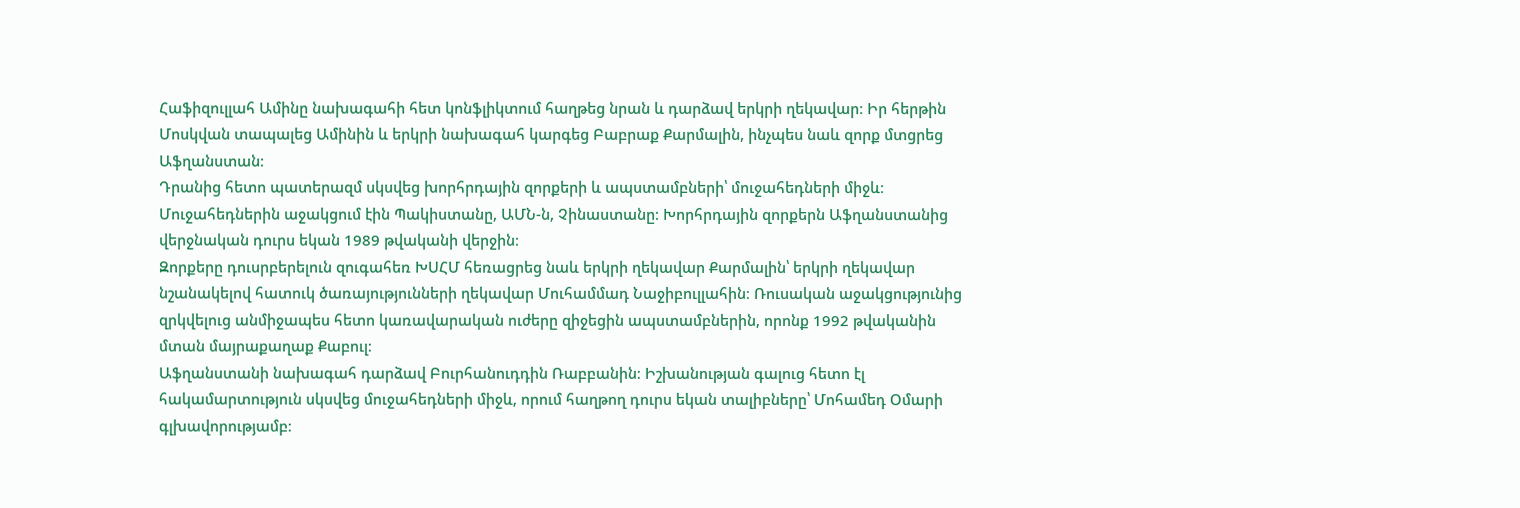Հաֆիզուլլահ Ամինը նախագահի հետ կոնֆլիկտում հաղթեց նրան և դարձավ երկրի ղեկավար։ Իր հերթին Մոսկվան տապալեց Ամինին և երկրի նախագահ կարգեց Բաբրաք Քարմալին, ինչպես նաև զորք մտցրեց Աֆղանստան։
Դրանից հետո պատերազմ սկսվեց խորհրդային զորքերի և ապստամբների՝ մուջահեդների միջև։ Մուջահեդներին աջակցում էին Պակիստանը, ԱՄՆ-ն, Չինաստանը։ Խորհրդային զորքերն Աֆղանստանից վերջնական դուրս եկան 1989 թվականի վերջին։
Զորքերը դուսրբերելուն զուգահեռ ԽՍՀՄ հեռացրեց նաև երկրի ղեկավար Քարմալին՝ երկրի ղեկավար նշանակելով հատուկ ծառայությունների ղեկավար Մուհամմադ Նաջիբուլլահին։ Ռուսական աջակցությունից զրկվելուց անմիջապես հետո կառավարական ուժերը զիջեցին ապստամբներին, որոնք 1992 թվականին մտան մայրաքաղաք Քաբուլ։
Աֆղանստանի նախագահ դարձավ Բուրհանուդդին Ռաբբանին։ Իշխանության գալուց հետո էլ հակամարտություն սկսվեց մուջահեդների միջև, որում հաղթող դուրս եկան տալիբները՝ Մոհամեդ Օմարի գլխավորությամբ։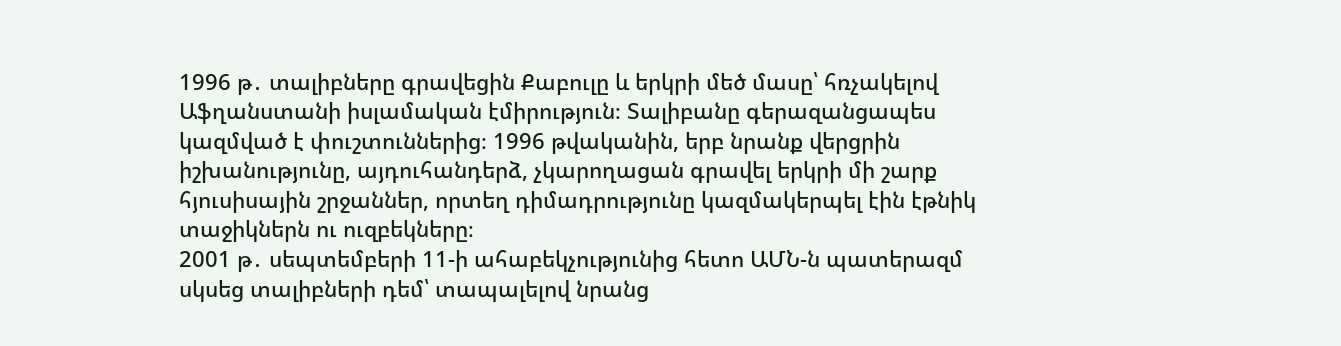1996 թ․ տալիբները գրավեցին Քաբուլը և երկրի մեծ մասը՝ հռչակելով Աֆղանստանի իսլամական էմիրություն։ Տալիբանը գերազանցապես կազմված է փուշտուններից։ 1996 թվականին, երբ նրանք վերցրին իշխանությունը, այդուհանդերձ, չկարողացան գրավել երկրի մի շարք հյուսիսային շրջաններ, որտեղ դիմադրությունը կազմակերպել էին էթնիկ տաջիկներն ու ուզբեկները։
2001 թ․ սեպտեմբերի 11-ի ահաբեկչությունից հետո ԱՄՆ-ն պատերազմ սկսեց տալիբների դեմ՝ տապալելով նրանց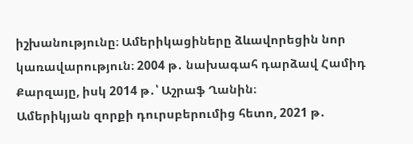իշխանությունը։ Ամերիկացիները ձևավորեցին նոր կառավարություն։ 2004 թ․ նախագահ դարձավ Համիդ Քարզայը, իսկ 2014 թ․՝ Աշրաֆ Ղանին։
Ամերիկյան զորքի դուրսբերումից հետո, 2021 թ․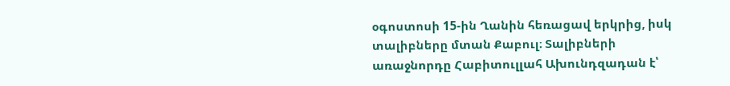օգոստոսի 15-ին Ղանին հեռացավ երկրից, իսկ տալիբները մտան Քաբուլ։ Տալիբների առաջնորդը Հաբիտուլլահ Ախունդզադան է՝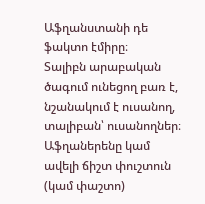Աֆղանստանի դե ֆակտո էմիրը։
Տալիբն արաբական ծագում ունեցող բառ է, նշանակում է ուսանող, տալիբան՝ ուսանողներ։ Աֆղաներենը կամ ավելի ճիշտ փուշտուն (կամ փաշտո)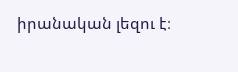իրանական լեզու է։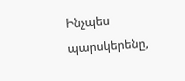Ինչպես պարսկերենը,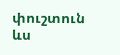փուշտուն ևս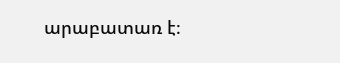արաբատառ է։